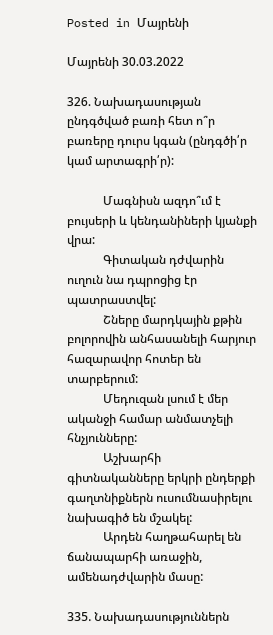Posted in Մայրենի

Մայրենի 30.03.2022

326. Նախադասության ընդգծված բառի հետ ո՞ր բառերը դուրս կգան (ընդգծի՛ր կամ արտագրի՛ր):

            Մագնիսն ազդո՞ւմ է բույսերի և կենդանիների կյանքի վրա:
            Գիտական դժվարին ուղուն նա դպրոցից էր պատրաստվել:
            Շները մարդկային քթին բոլորովին անհասանելի հարյուր հազարավոր հոտեր են տարբերում:
            Մեդուզան լսում է մեր ականջի համար անմատչելի հնչյունները:
            Աշխարհի գիտնականները երկրի ընդերքի գաղտնիքներն ուսումնասիրելու նախագիծ են մշակել:
            Արդեն հաղթահարել են ճանապարհի առաջին, ամենադժվարին մասը:

335. Նախադասություններն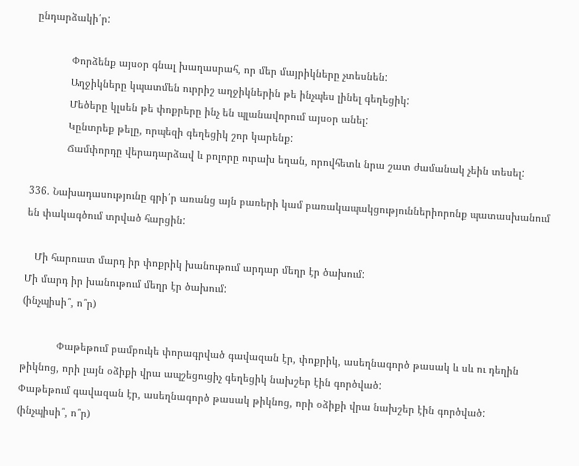ընդարձակի՛ր:

            Փորձենք այսօր գնալ խաղասրահ, որ մեր մայրիկները չտեսնեն:
            Աղջիկները կպատմեն ուրրիշ աղջիկներին թե ինչպես լինել գեղեցիկ:
            Մեծերը կլսեն թե փոքրերը ինչ են պլանավորում այսօր անել:
            Կընտրեք թելը, որպեզի գեղեցիկ շոր կարենք:
            Ճամփորդը վերադարձավ և բոլորը ուրախ եղան, որովհետև նրա շատ ժամանակ չեին տեսել:

336. Նախադասությունը գրի՛ր առանց այն բառերի կամ բառակապակցություններիորոնք պատասխանում են փակագծում տրված հարցին:

   Մի հարուստ մարդ իր փոքրիկ խանութում արդար մեղր էր ծախում:
Մի մարդ իր խանութում մեղր էր ծախում:
(ինչպիսի՞, ո՞ր)

            Փաթեթում բամբուկե փորագրված գավազան էր, փոքրիկ, ասեղնագործ թասակ և սև ու դեղին թիկնոց, որի լայն օձիքի վրա ապշեցուցիչ գեղեցիկ նախշեր էին գործված:
Փաթեթում գավազան էր, ասեղնագործ թասակ թիկնոց, որի օձիքի վրա նախշեր էին գործված:
(ինչպիսի՞, ո՞ր)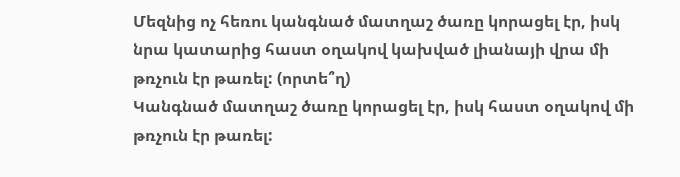Մեզնից ոչ հեռու կանգնած մատղաշ ծառը կորացել էր, իսկ նրա կատարից հաստ օղակով կախված լիանայի վրա մի թռչուն էր թառել: (որտե՞ղ)
Կանգնած մատղաշ ծառը կորացել էր, իսկ հաստ օղակով մի թռչուն էր թառել: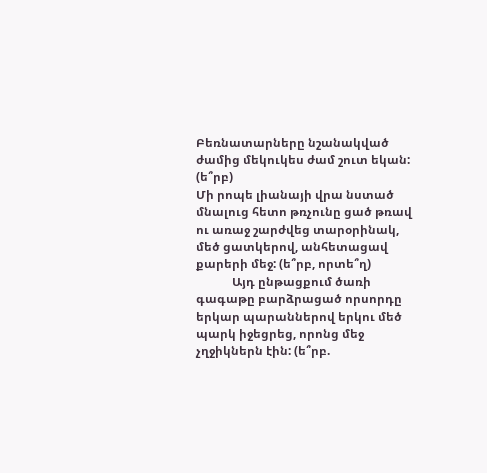Բեռնատարները նշանակված ժամից մեկուկես ժամ շուտ եկան: (ե՞րբ)
Մի րոպե լիանայի վրա նստած մնալուց հետո թռչունը ցած թռավ ու առաջ շարժվեց տարօրինակ, մեծ ցատկերով, անհետացավ քարերի մեջ: (ե՞րբ, որտե՞ղ)
            Այդ ընթացքում ծառի գագաթը բարձրացած որսորդը երկար պարաններով երկու մեծ պարկ իջեցրեց, որոնց մեջ չղջիկներն էին: (ե՞րբ.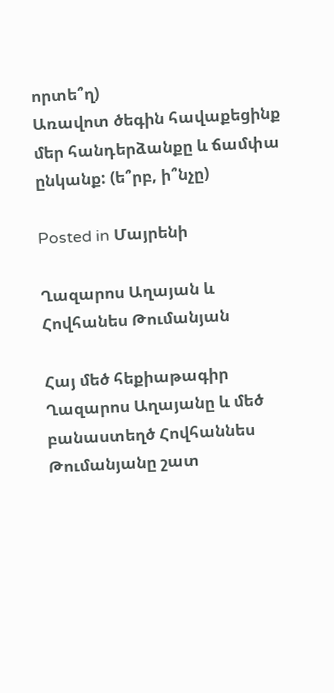որտե՞ղ)
Առավոտ ծեգին հավաքեցինք մեր հանդերձանքը և ճամփա ընկանք: (ե՞րբ, ի՞նչը)

Posted in Մայրենի

Ղազարոս Աղայան և Հովհանես Թումանյան

Հայ մեծ հեքիաթագիր Ղազարոս Աղայանը և մեծ բանաստեղծ Հովհաննես Թումանյանը շատ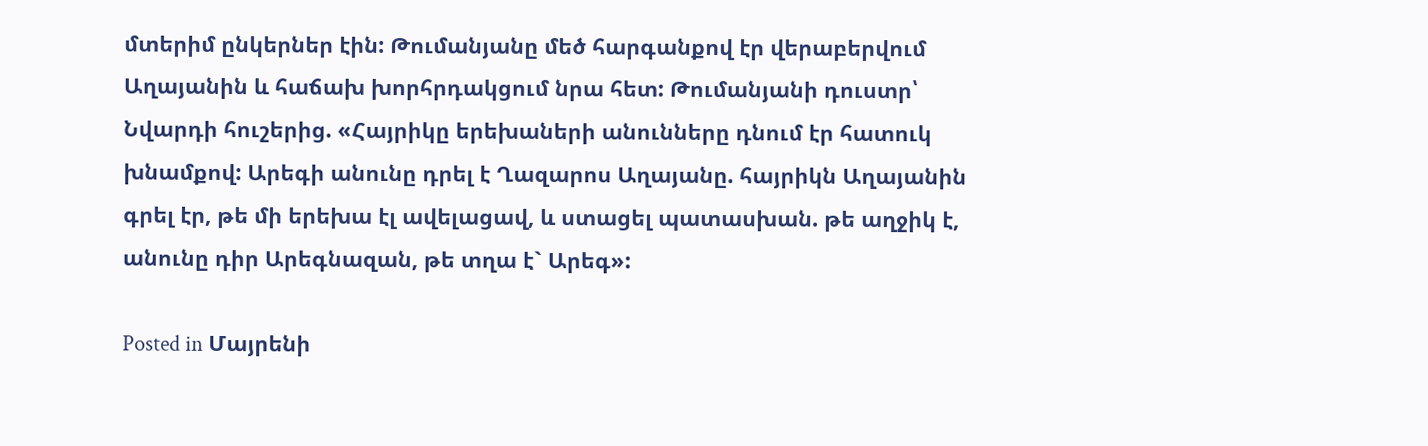մտերիմ ընկերներ էին: Թումանյանը մեծ հարգանքով էր վերաբերվում Աղայանին և հաճախ խորհրդակցում նրա հետ: Թումանյանի դուստր՝ Նվարդի հուշերից. «Հայրիկը երեխաների անունները դնում էր հատուկ խնամքով: Արեգի անունը դրել է Ղազարոս Աղայանը. հայրիկն Աղայանին գրել էր, թե մի երեխա էլ ավելացավ, և ստացել պատասխան. թե աղջիկ է, անունը դիր Արեգնազան, թե տղա է` Արեգ»:

Posted in Մայրենի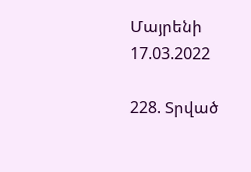Մայրենի 17.03.2022

228. Տրված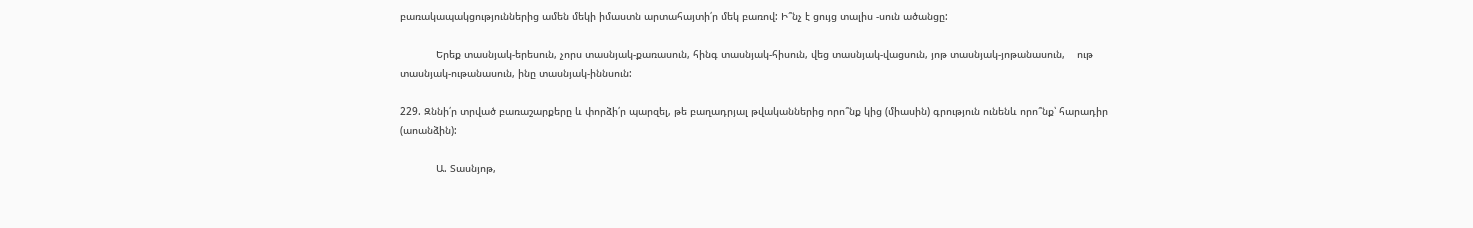բառակապակցություններից ամեն մեկի իմաստն արտահայտի՛ր մեկ բառով: Ի՞նչ է ցույց տալիս -սուն ածանցը:

            Երեք տասնյակ-երեսուն, չորս տասնյակ-քառասուն, հինգ տասնյակ-հիսուն, վեց տասնյակ-վացսուն, յոթ տասնյակ-յոթանասուն,    ութ տասնյակ-ութանասուն, ինը տասնյակ-իննսուն:

229. Զննի՛ր տրված բառաշարքերը և փորձի՛ր պարզել, թե բաղադրյալ թվականներից որո՞նք կից (միասին) գրություն ունենև որո՞նք՝ հարադիր (աոանձին):

            Ա. Տասնյոթ,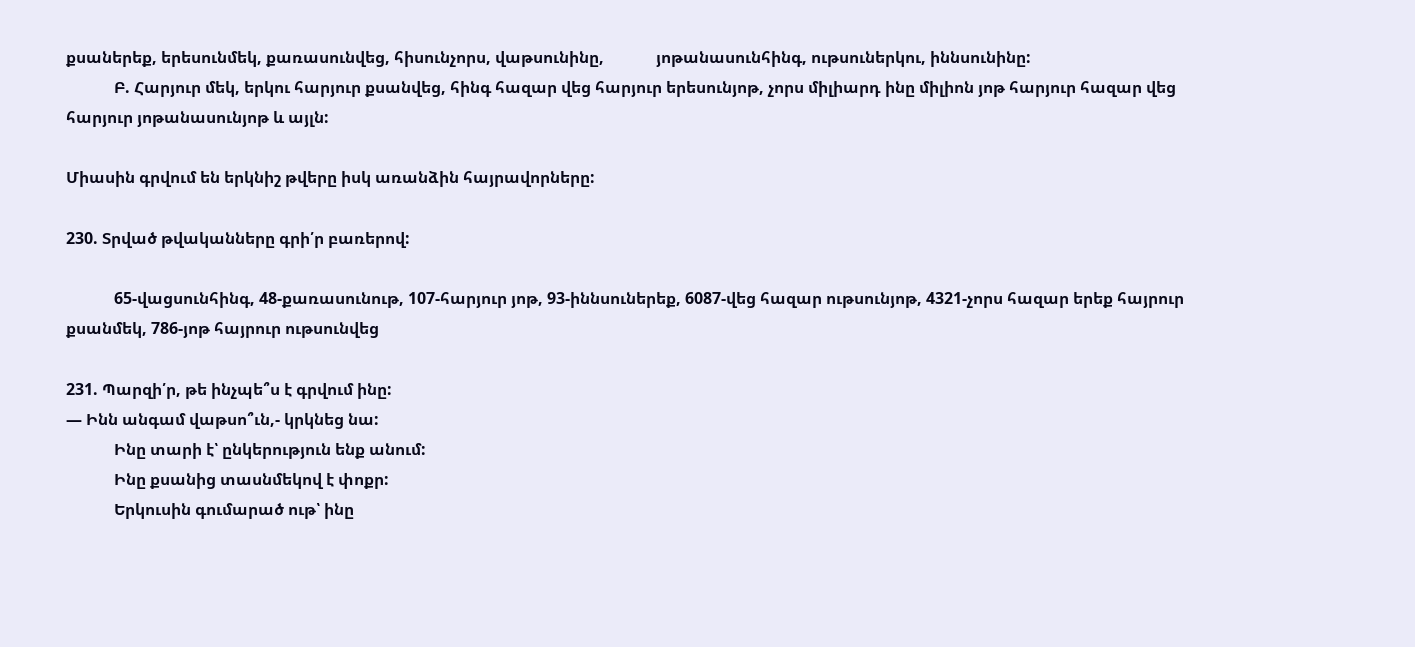քսաներեք, երեսունմեկ, քառասունվեց, հիսունչորս, վաթսունինը,             յոթանասունհինգ, ութսուներկու, իննսունինը:
            Բ. Հարյուր մեկ, երկու հարյուր քսանվեց, հինգ հազար վեց հարյուր երեսունյոթ, չորս միլիարդ ինը միլիոն յոթ հարյուր հազար վեց հարյուր յոթանասունյոթ և այլն:

Միասին գրվում են երկնիշ թվերը իսկ առանձին հայրավորները:

230. Տրված թվականները գրի՛ր բառերով:

            65-վացսունհինգ, 48-քառասունութ, 107-հարյուր յոթ, 93-իննսուներեք, 6087-վեց հազար ութսունյոթ, 4321-չորս հազար երեք հայրուր քսանմեկ, 786-յոթ հայրուր ութսունվեց

231. Պարզի՛ր, թե ինչպե՞ս է գրվում ինը:
— Ինն անգամ վաթսո՞ւն,- կրկնեց նա:
            Ինը տարի է՝ ընկերություն ենք անում:
            Ինը քսանից տասնմեկով է փոքր:
            Երկուսին գումարած ութ՝ ինը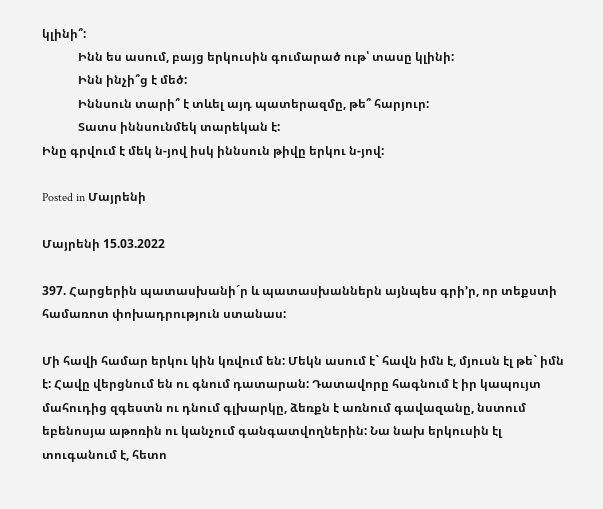կլինի՞:
            Ինն ես ասում, բայց երկուսին գումարած ութ՝ տասը կլինի:
            Ինն ինչի՞ց է մեծ:
            Իննսուն տարի՞ է տևել այդ պատերազմը, թե՞ հարյուր:
            Տատս իննսունմեկ տարեկան է:
Ինը գրվում է մեկ ն-յով իսկ իննսուն թիվը երկու ն-յով:

Posted in Մայրենի

Մայրենի 15.03.2022

397. Հարցերին պատասխանի´ր և պատասխաններն այնպես գրի’ր, որ տեքստի համառոտ փոխադրություն ստանաս:

Մի հավի համար երկու կին կռվում են: Մեկն ասում է` հավն իմն է, մյուսն էլ թե` իմն է: Հավը վերցնում են ու գնում դատարան: Դատավորը հագնում է իր կապույտ մահուդից զգեստն ու դնում գլխարկը, ձեռքն է առնում գավազանը, նստում եբենոսյա աթոռին ու կանչում գանգատվողներին: Նա նախ երկուսին էլ տուգանում է, հետո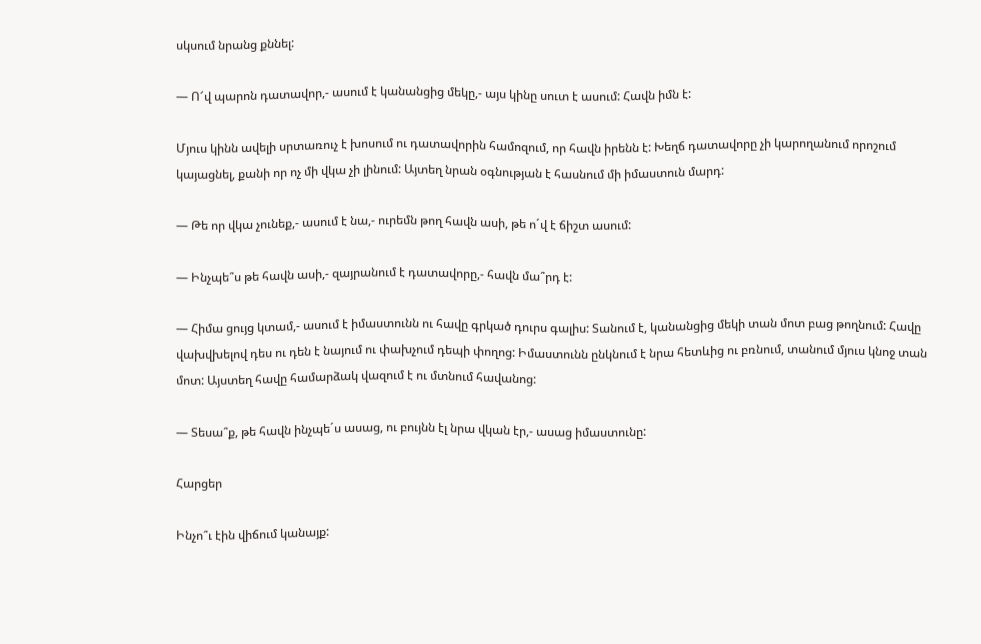սկսում նրանց քննել:

— Ո՜վ պարոն դատավոր,- ասում է կանանցից մեկը,- այս կինը սուտ է ասում: Հավն իմն է:

Մյուս կինն ավելի սրտառուչ է խոսում ու դատավորին համոզում, որ հավն իրենն է: Խեղճ դատավորը չի կարողանում որոշում կայացնել, քանի որ ոչ մի վկա չի լինում: Այտեղ նրան օգնության է հասնում մի իմաստուն մարդ:

— Թե որ վկա չունեք,- ասում է նա,- ուրեմն թող հավն ասի, թե ո´վ է ճիշտ ասում:

— Ինչպե՞ս թե հավն ասի,- զայրանում է դատավորը,- հավն մա՞րդ է:

— Հիմա ցույց կտամ,- ասում է իմաստունն ու հավը գրկած դուրս գալիս: Տանում է, կանանցից մեկի տան մոտ բաց թողնում: Հավը վախվխելով դես ու դեն է նայում ու փախչում դեպի փողոց: Իմաստունն ընկնում է նրա հետևից ու բռնում, տանում մյուս կնոջ տան մոտ: Այստեղ հավը համարձակ վազում է ու մտնում հավանոց:

— Տեսա՞ք, թե հավն ինչպե´ս ասաց, ու բույնն էլ նրա վկան էր,- ասաց իմաստունը:

Հարցեր

Ինչո՞ւ էին վիճում կանայք: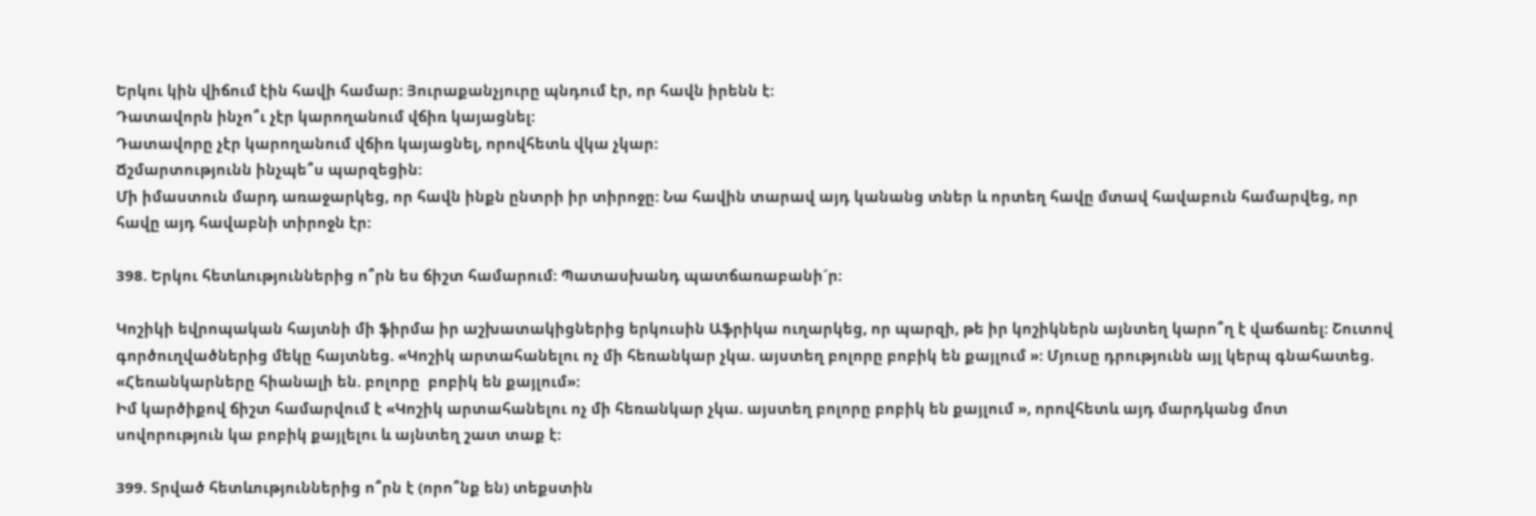Երկու կին վիճում էին հավի համար: Յուրաքանչյուրը պնդում էր, որ հավն իրենն է:
Դատավորն ինչո՞ւ չէր կարողանում վճիռ կայացնել:
Դատավորը չէր կարողանում վճիռ կայացնել, որովհետև վկա չկար:
Ճշմարտությունն ինչպե՞ս պարզեցին:
Մի իմաստուն մարդ առաջարկեց, որ հավն ինքն ընտրի իր տիրոջը: Նա հավին տարավ այդ կանանց տներ և որտեղ հավը մտավ հավաբուն համարվեց, որ հավը այդ հավաբնի տիրոջն էր:

398. Երկու հետևություններից ո՞րն ես ճիշտ համարում: Պատասխանդ պատճառաբանի´ր:

Կոշիկի եվրոպական հայտնի մի ֆիրմա իր աշխատակիցներից երկուսին Աֆրիկա ուղարկեց, որ պարզի, թե իր կոշիկներն այնտեղ կարո՞ղ է վաճառել: Շուտով գործուղվածներից մեկը հայտնեց. «Կոշիկ արտահանելու ոչ մի հեռանկար չկա. այստեղ բոլորը բոբիկ են քայլում »: Մյուսը դրությունն այլ կերպ գնահատեց. «Հեռանկարները հիանալի են. բոլորը  բոբիկ են քայլում»:
Իմ կարծիքով ճիշտ համարվում է «Կոշիկ արտահանելու ոչ մի հեռանկար չկա. այստեղ բոլորը բոբիկ են քայլում », որովհետև այդ մարդկանց մոտ սովորություն կա բոբիկ քայլելու և այնտեղ շատ տաք է:

399. Տրված հետևություններից ո՞րն է (որո՞նք են) տեքստին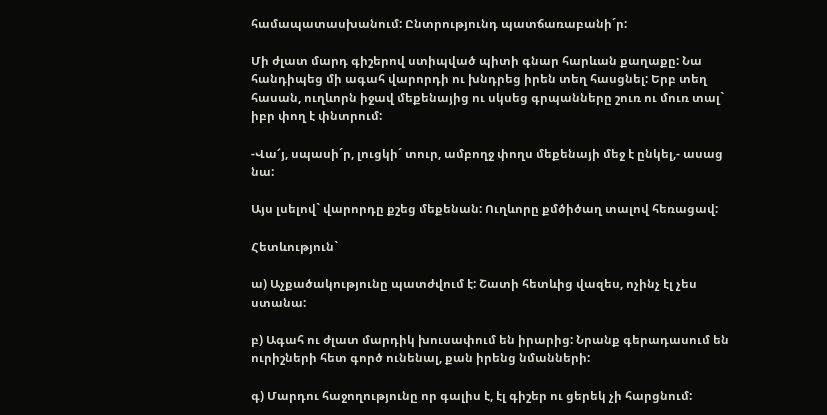համապատասխանում: Ընտրությունդ պատճառաբանի´ր:

Մի ժլատ մարդ գիշերով ստիպված պիտի գնար հարևան քաղաքը: Նա հանդիպեց մի ագահ վարորդի ու խնդրեց իրեն տեղ հասցնել: Երբ տեղ հասան, ուղևորն իջավ մեքենայից ու սկսեց գրպանները շուռ ու մուռ տալ` իբր փող է փնտրում:

-Վա՜յ, սպասի´ր, լուցկի´ տուր, ամբողջ փողս մեքենայի մեջ է ընկել,- ասաց նա:

Այս լսելով` վարորդը քշեց մեքենան: Ուղևորը քմծիծաղ տալով հեռացավ:

Հետևություն`

ա) Աչքածակությունը պատժվում է: Շատի հետևից վազես, ոչինչ էլ չես ստանա:

բ) Ագահ ու ժլատ մարդիկ խուսափում են իրարից: Նրանք գերադասում են ուրիշների հետ գործ ունենալ, քան իրենց նմանների:

գ) Մարդու հաջողությունը որ գալիս է, էլ գիշեր ու ցերեկ չի հարցնում: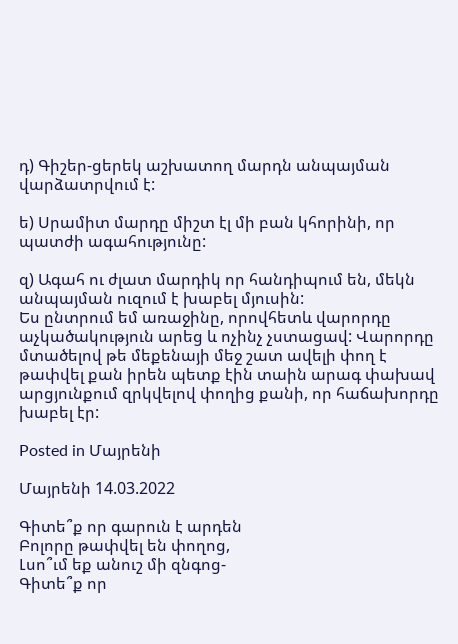դ) Գիշեր-ցերեկ աշխատող մարդն անպայման վարձատրվում է:

ե) Սրամիտ մարդը միշտ էլ մի բան կհորինի, որ պատժի ագահությունը:

զ) Ագահ ու ժլատ մարդիկ որ հանդիպում են, մեկն անպայման ուզում է խաբել մյուսին:
Ես ընտրում եմ առաջինը, որովհետև վարորդը աչկածակություն արեց և ոչինչ չստացավ: Վարորդը մտածելով թե մեքենայի մեջ շատ ավելի փող է թափվել քան իրեն պետք էին տաին արագ փախավ արցյունքում զրկվելով փողից քանի, որ հաճախորդը խաբել էր:

Posted in Մայրենի

Մայրենի 14.03.2022

Գիտե՞ք որ գարուն է արդեն
Բոլորը թափվել են փողոց,
Լսո՞ւմ եք անուշ մի զնգոց-
Գիտե՞ք որ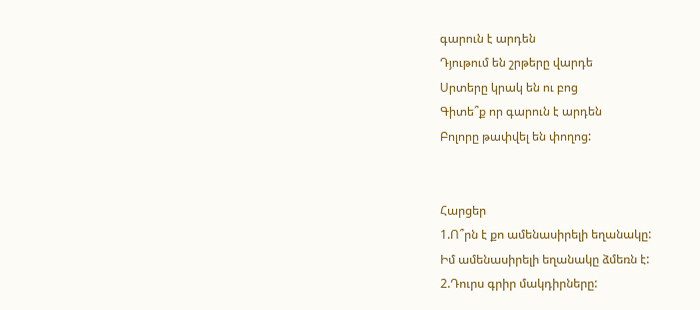գարուն է արդեն
Դյութում են շրթերը վարդե
Սրտերը կրակ են ու բոց
Գիտե՞ք որ գարուն է արդեն
Բոլորը թափվել են փողոց:


Հարցեր
1.Ո՞րն է քո ամենասիրելի եղանակը:
Իմ ամենասիրելի եղանակը ձմեռն է:
2.Դուրս գրիր մակդիրները: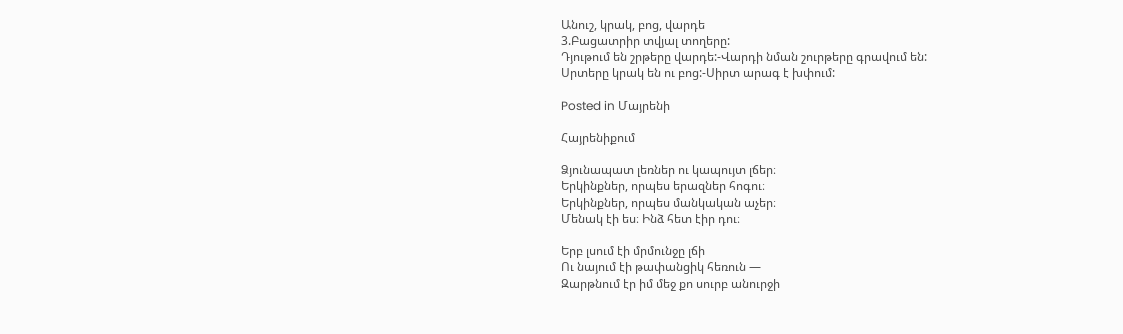Անուշ, կրակ, բոց, վարդե
3.Բացատրիր տվյալ տողերը:
Դյութում են շրթերը վարդե:-Վարդի նման շուրթերը գրավում են:
Սրտերը կրակ են ու բոց:-Սիրտ արագ է խփում:

Posted in Մայրենի

Հայրենիքում

Ձյունապատ լեռներ ու կապույտ լճեր։
Երկինքներ, որպես երազներ հոգու։
Երկինքներ, որպես մանկական աչեր։
Մենակ էի ես։ Ինձ հետ էիր դու։

Երբ լսում էի մրմունջը լճի
Ու նայում էի թափանցիկ հեռուն —
Զարթնում էր իմ մեջ քո սուրբ անուրջի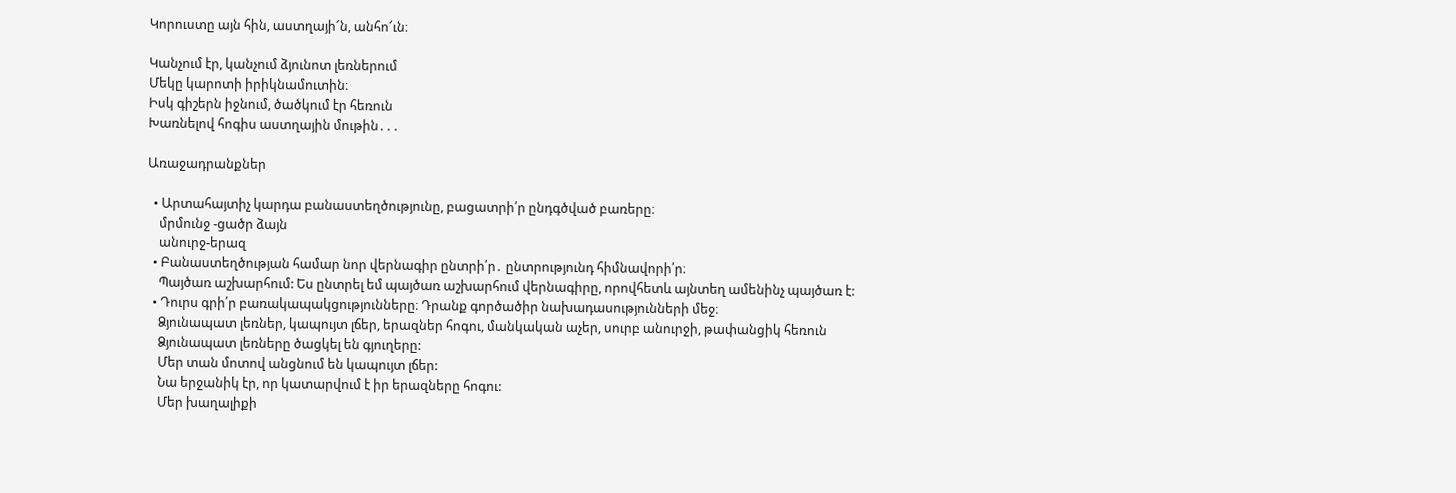Կորուստը այն հին, աստղայի՜ն, անհո՜ւն։

Կանչում էր, կանչում ձյունոտ լեռներում
Մեկը կարոտի իրիկնամուտին։
Իսկ գիշերն իջնում, ծածկում էր հեռուն
Խառնելով հոգիս աստղային մութին․․․

Առաջադրանքներ

  • Արտահայտիչ կարդա բանաստեղծությունը, բացատրի՛ր ընդգծված բառերը։
    մրմունջ -ցածր ձայն
    անուրջ-երազ
  • Բանաստեղծության համար նոր վերնագիր ընտրի՛ր․ ընտրությունդ հիմնավորի՛ր։
    Պայծառ աշխարհում: Ես ընտրել եմ պայծառ աշխարհում վերնագիրը, որովհետև այնտեղ ամենինչ պայծառ է:
  • Դուրս գրի՛ր բառակապակցությունները։ Դրանք գործածիր նախադասությունների մեջ։
    Ձյունապատ լեռներ, կապույտ լճեր, երազներ հոգու, մանկական աչեր, սուրբ անուրջի, թափանցիկ հեռուն
    Ձյունապատ լեռները ծացկել են գյուղերը:
    Մեր տան մոտով անցնում են կապույտ լճեր:
    Նա երջանիկ էր, որ կատարվում է իր երազները հոգու:
    Մեր խաղալիքի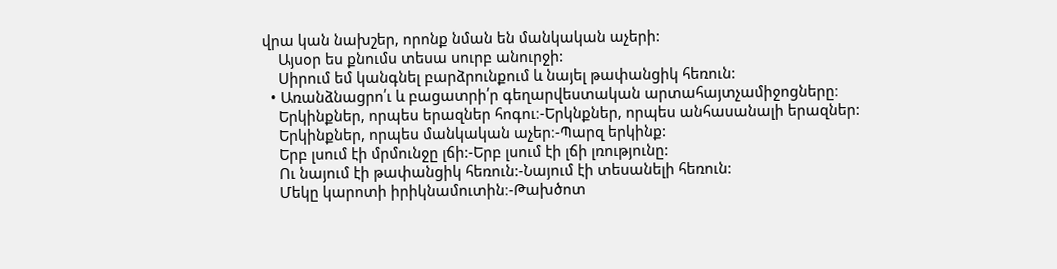վրա կան նախշեր, որոնք նման են մանկական աչերի:
    Այսօր ես քնումս տեսա սուրբ անուրջի:
    Սիրում եմ կանգնել բարձրունքում և նայել թափանցիկ հեռուն:
  • Առանձնացրո՛ւ և բացատրի՛ր գեղարվեստական արտահայտչամիջոցները։
    Երկինքներ, որպես երազներ հոգու։-Երկնքներ, որպես անհասանալի երազներ:
    Երկինքներ, որպես մանկական աչեր։-Պարզ երկինք:
    Երբ լսում էի մրմունջը լճի:-Երբ լսում էի լճի լռությունը:
    Ու նայում էի թափանցիկ հեռուն:-Նայում էի տեսանելի հեռուն:
    Մեկը կարոտի իրիկնամուտին։-Թախծոտ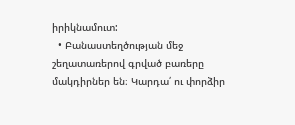իրիկնամուտ:
  • Բանաստեղծության մեջ շեղատառերով գրված բառերը մակդիրներ են։ Կարդա՛ ու փորձիր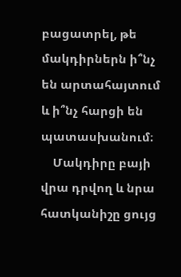բացատրել, թե  մակդիրներն ի՞նչ են արտահայտում և ի՞նչ հարցի են պատասխանում։
    Մակդիրը բայի վրա դրվող և նրա հատկանիշը ցույց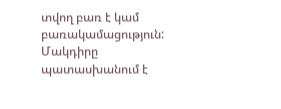տվող բառ է կամ բառակամացություն: Մակդիրը պատասխանում է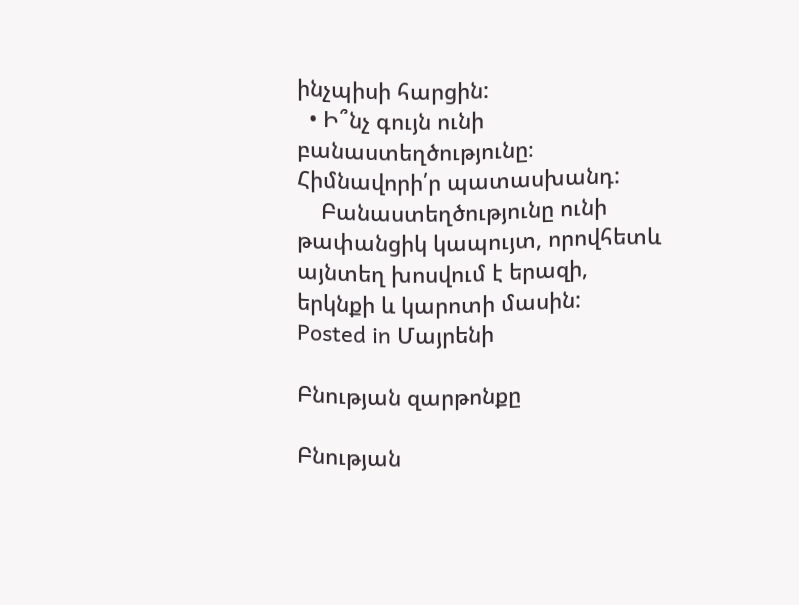ինչպիսի հարցին:
  • Ի՞նչ գույն ունի բանաստեղծությունը։ Հիմնավորի՛ր պատասխանդ:
    Բանաստեղծությունը ունի թափանցիկ կապույտ, որովհետև այնտեղ խոսվում է երազի, երկնքի և կարոտի մասին:
Posted in Մայրենի

Բնության զարթոնքը

Բնության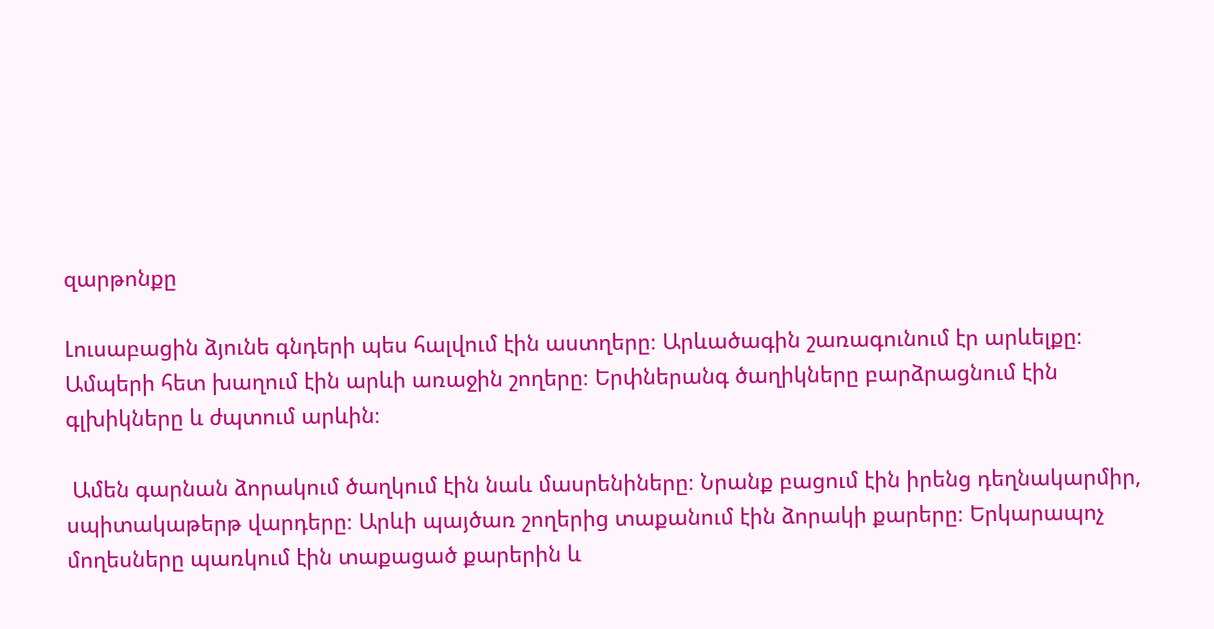զարթոնքը

Լուսաբացին ձյունե գնդերի պես հալվում էին աստղերը։ Արևածագին շառագունում էր արևելքը։ Ամպերի հետ խաղում էին արևի առաջին շողերը։ Երփներանգ ծաղիկները բարձրացնում էին գլխիկները և ժպտում արևին։

 Ամեն գարնան ձորակում ծաղկում էին նաև մասրենիները։ Նրանք բացում էին իրենց դեղնակարմիր, սպիտակաթերթ վարդերը։ Արևի պայծառ շողերից տաքանում էին ձորակի քարերը։ Երկարապոչ մողեսները պառկում էին տաքացած քարերին և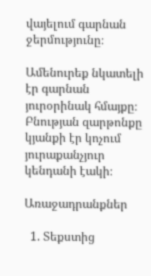վայելում գարնան ջերմությունը։

Ամենուրեք նկատելի էր գարնան յուրօրինակ հմայքը։ Բնության զարթոնքը կյանքի էր կոչում յուրաքանչյուր կենդանի էակի։

Առաջադրանքներ

  1. Տեքստից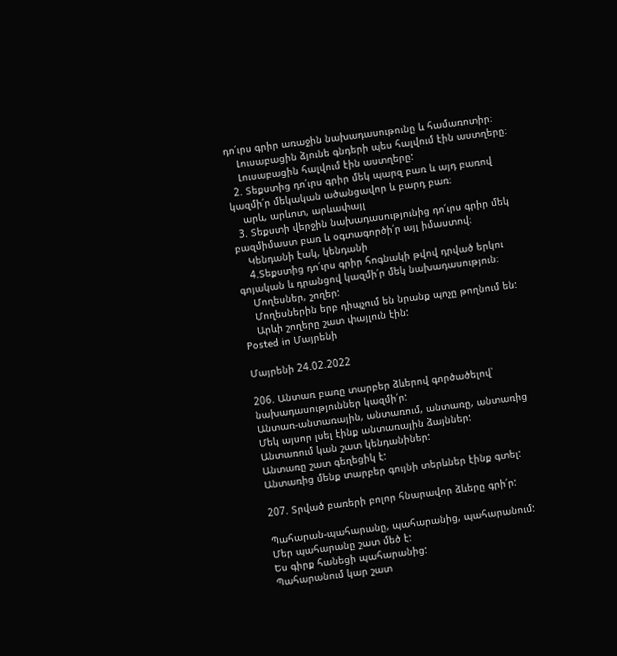դո՛ւրս գրիր առաջին նախադասութունը և համառոտիր։
    Լուսաբացին ձյունե գնդերի պես հալվում էին աստղերը։
    Լուսաբացին հալվում էին աստղերը:
  2. Տեքստից դո՛ւրս գրիր մեկ պարզ բառ և այդ բառով կազմի՛ր մեկական ածանցավոր և բարդ բառ։
    արև, արևոտ, արևափայլ
  3. Տեքստի վերջին նախադասությունից դո՛ւրս գրիր մեկ բազմիմաստ բառ և օգտագործի՛ր այլ իմաստով։
    Կենդանի էակ, կենդանի
    4.Տեքստից դո՛ւրս գրիր հոգնակի թվով դրված երկու գոյական և դրանցով կազմի՛ր մեկ նախադասություն։
    Մողեսներ, շողեր:
    Մողեսներին երբ դիպչում են նրանք պոչը թողնում են:
    Արևի շողերը շատ փայլուն էին:
Posted in Մայրենի

Մայրենի 24.02.2022

206. Անտառ բառը տարբեր ձևերով գործածելով՝ նախադասություններ կազմի՛ր:
Անտառ-անտառային, անտառում, անտառը, անտառից
Մեկ այսոր լսել էինք անտառային ձայններ:
Անտառում կան շատ կենդանիներ:
Անտառը շատ գեղեցիկ է:
Անտառից մենք տարբեր գույնի տերևներ էինք գտել:

207. Տրված բառերի բոլոր հնարավոր ձևերը գրի՛ր:

Պահարան-պահարանը, պահարանից, պահարանում:
Մեր պահարանը շատ մեծ է:
Ես գիրք հանեցի պահարանից:
Պահարանում կար շատ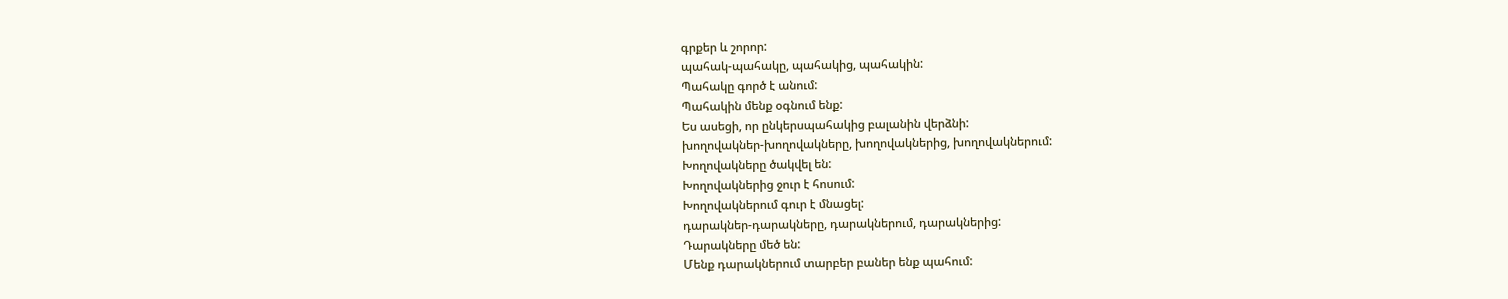գրքեր և շորոր:
պահակ-պահակը, պահակից, պահակին:
Պահակը գործ է անում:
Պահակին մենք օգնում ենք:
Ես ասեցի, որ ընկերսպահակից բալանին վերձնի:
խողովակներ-խողովակները, խողովակներից, խողովակներում:
Խողովակները ծակվել են:
Խողովակներից ջուր է հոսում:
Խողովակներում գուր է մնացել:
դարակներ-դարակները, դարակներում, դարակներից:
Դարակները մեծ են:
Մենք դարակներում տարբեր բաներ ենք պահում: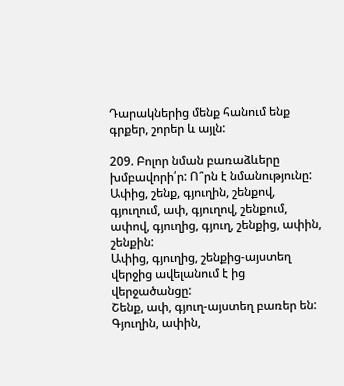Դարակներից մենք հանում ենք գրքեր, շորեր և այլն:

209. Բոլոր նման բառաձևերը խմբավորի՛ր: Ո՞րն է նմանությունը:
Ափից, շենք, գյուղին, շենքով, գյուղում, ափ, գյուղով, շենքում, ափով, գյուղից, գյուղ, շենքից, ափին, շենքին:
Ափից, գյուղից, շենքից-այստեղ վերջից ավելանում է ից վերջածանցը:
Շենք, ափ, գյուղ-այստեղ բառեր են:
Գյուղին, ափին,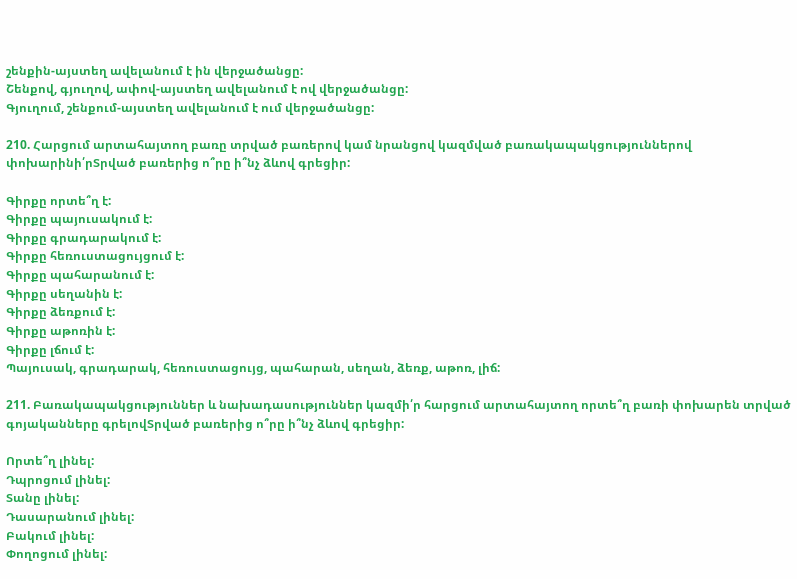շենքին-այստեղ ավելանում է ին վերջածանցը:
Շենքով, գյուղով, ափով-այստեղ ավելանում է ով վերջածանցը:
Գյուղում, շենքում-այստեղ ավելանում է ում վերջածանցը:

210. Հարցում արտահայտող բառը տրված բառերով կամ նրանցով կազմված բառակապակցություններով փոխարինի՛րՏրված բառերից ո՞րը ի՞նչ ձևով գրեցիր:

Գիրքը որտե՞ղ է:
Գիրքը պայուսակում է:
Գիրքը գրադարակում է:
Գիրքը հեռուստացույցում է:
Գիրքը պահարանում է:
Գիրքը սեղանին է:
Գիրքը ձեռքում է:
Գիրքը աթոռին է:
Գիրքը լճում է:
Պայուսակ, գրադարակ, հեռուստացույց, պահարան, սեղան, ձեռք, աթոռ, լիճ:

211. Բառակապակցություններ և նախադասություններ կազմի՛ր հարցում արտահայտող որտե՞ղ բառի փոխարեն տրված գոյականները գրելովՏրված բառերից ո՞րը ի՞նչ ձևով գրեցիր:

Որտե՞ղ լինել:
Դպրոցում լինել:
Տանը լինել:
Դասարանում լինել:
Բակում լինել:
Փողոցում լինել: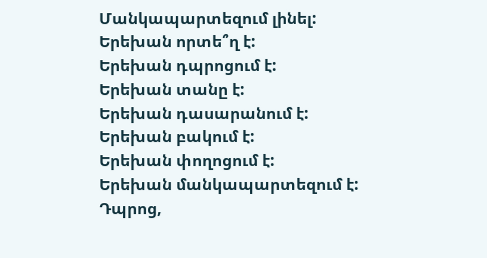Մանկապարտեզում լինել:
Երեխան որտե՞ղ է:
Երեխան դպրոցում է:
Երեխան տանը է:
Երեխան դասարանում է:
Երեխան բակում է:
Երեխան փողոցում է:
Երեխան մանկապարտեզում է:
Դպրոց,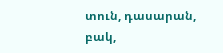տուն, դասարան, բակ,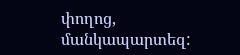փողոց, մանկապարտեզ: